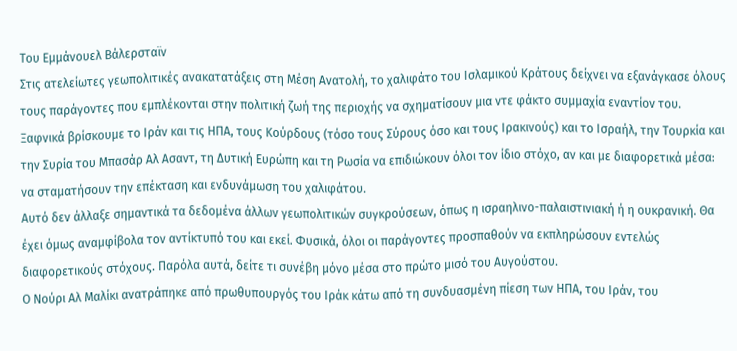Του Εμμάνουελ Βάλερσταϊν
Στις ατελείωτες γεωπολιτικές ανακατατάξεις στη Μέση Ανατολή, το χαλιφάτο του Ισλαμικού Κράτους δείχνει να εξανάγκασε όλους τους παράγοντες που εμπλέκονται στην πολιτική ζωή της περιοχής να σχηματίσουν μια ντε φάκτο συμμαχία εναντίον του. Ξαφνικά βρίσκουμε το Ιράν και τις ΗΠΑ, τους Κούρδους (τόσο τους Σύρους όσο και τους Ιρακινούς) και το Ισραήλ, την Τουρκία και την Συρία του Μπασάρ Αλ Ασαντ, τη Δυτική Ευρώπη και τη Ρωσία να επιδιώκουν όλοι τον ίδιο στόχο, αν και με διαφορετικά μέσα: να σταματήσουν την επέκταση και ενδυνάμωση του χαλιφάτου.
Αυτό δεν άλλαξε σημαντικά τα δεδομένα άλλων γεωπολιτικών συγκρούσεων, όπως η ισραηλινο-παλαιστινιακή ή η ουκρανική. Θα έχει όμως αναμφίβολα τον αντίκτυπό του και εκεί. Φυσικά, όλοι οι παράγοντες προσπαθούν να εκπληρώσουν εντελώς διαφορετικούς στόχους. Παρόλα αυτά, δείτε τι συνέβη μόνο μέσα στο πρώτο μισό του Αυγούστου.
Ο Νούρι Αλ Μαλίκι ανατράπηκε από πρωθυπουργός του Ιράκ κάτω από τη συνδυασμένη πίεση των ΗΠΑ, του Ιράν, του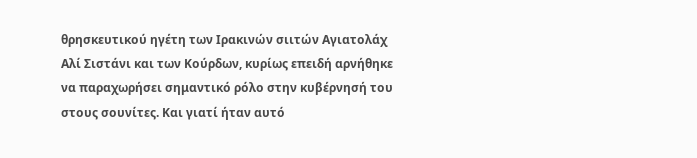θρησκευτικού ηγέτη των Ιρακινών σιιτών Αγιατολάχ Αλί Σιστάνι και των Κούρδων, κυρίως επειδή αρνήθηκε να παραχωρήσει σημαντικό ρόλο στην κυβέρνησή του στους σουνίτες. Και γιατί ήταν αυτό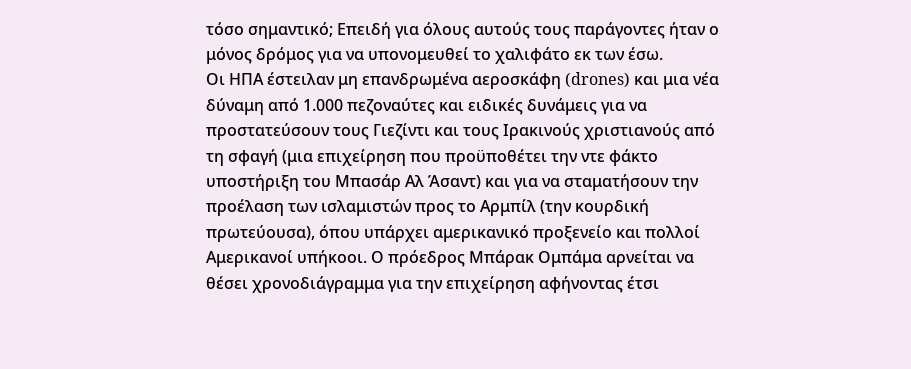τόσο σημαντικό; Επειδή για όλους αυτούς τους παράγοντες ήταν ο μόνος δρόμος για να υπονομευθεί το χαλιφάτο εκ των έσω.
Οι ΗΠΑ έστειλαν μη επανδρωμένα αεροσκάφη (drones) και μια νέα δύναμη από 1.000 πεζοναύτες και ειδικές δυνάμεις για να προστατεύσουν τους Γιεζίντι και τους Ιρακινούς χριστιανούς από τη σφαγή (μια επιχείρηση που προϋποθέτει την ντε φάκτο υποστήριξη του Μπασάρ Αλ Άσαντ) και για να σταματήσουν την προέλαση των ισλαμιστών προς το Αρμπίλ (την κουρδική πρωτεύουσα), όπου υπάρχει αμερικανικό προξενείο και πολλοί Αμερικανοί υπήκοοι. Ο πρόεδρος Μπάρακ Ομπάμα αρνείται να θέσει χρονοδιάγραμμα για την επιχείρηση αφήνοντας έτσι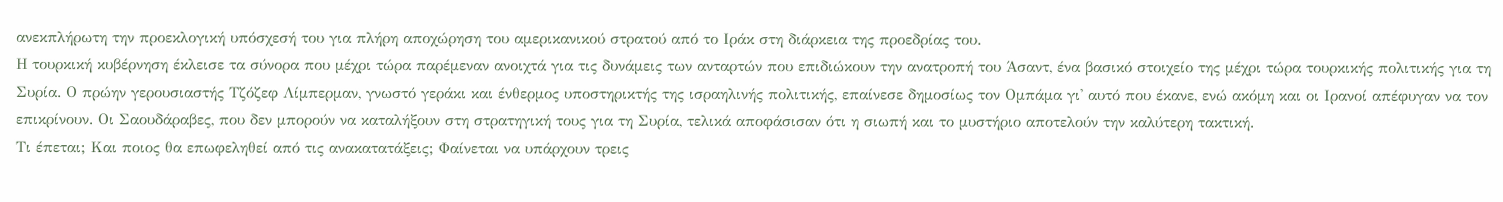ανεκπλήρωτη την προεκλογική υπόσχεσή του για πλήρη αποχώρηση του αμερικανικού στρατού από το Ιράκ στη διάρκεια της προεδρίας του.
Η τουρκική κυβέρνηση έκλεισε τα σύνορα που μέχρι τώρα παρέμεναν ανοιχτά για τις δυνάμεις των ανταρτών που επιδιώκουν την ανατροπή του Άσαντ, ένα βασικό στοιχείο της μέχρι τώρα τουρκικής πολιτικής για τη Συρία. Ο πρώην γερουσιαστής Τζόζεφ Λίμπερμαν, γνωστό γεράκι και ένθερμος υποστηρικτής της ισραηλινής πολιτικής, επαίνεσε δημοσίως τον Ομπάμα γι' αυτό που έκανε, ενώ ακόμη και οι Ιρανοί απέφυγαν να τον επικρίνουν. Οι Σαουδάραβες, που δεν μπορούν να καταλήξουν στη στρατηγική τους για τη Συρία, τελικά αποφάσισαν ότι η σιωπή και το μυστήριο αποτελούν την καλύτερη τακτική.
Τι έπεται; Και ποιος θα επωφεληθεί από τις ανακατατάξεις; Φαίνεται να υπάρχουν τρεις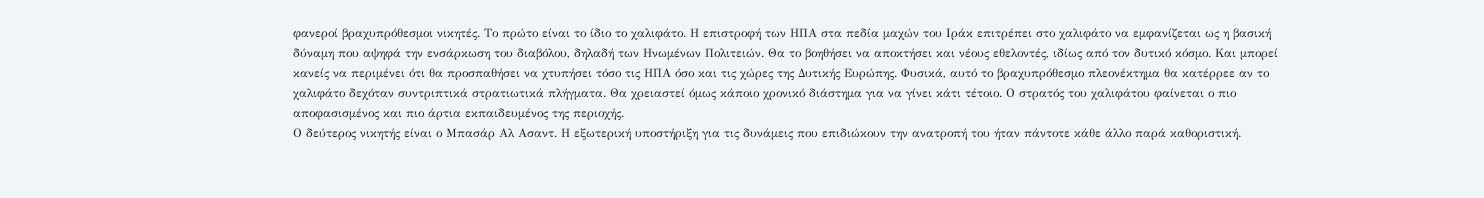φανεροί βραχυπρόθεσμοι νικητές. Το πρώτο είναι το ίδιο το χαλιφάτο. Η επιστροφή των ΗΠΑ στα πεδία μαχών του Ιράκ επιτρέπει στο χαλιφάτο να εμφανίζεται ως η βασική δύναμη που αψηφά την ενσάρκωση του διαβόλου, δηλαδή των Ηνωμένων Πολιτειών. Θα το βοηθήσει να αποκτήσει και νέους εθελοντές, ιδίως από τον δυτικό κόσμο. Και μπορεί κανείς να περιμένει ότι θα προσπαθήσει να χτυπήσει τόσο τις ΗΠΑ όσο και τις χώρες της Δυτικής Ευρώπης. Φυσικά, αυτό το βραχυπρόθεσμο πλεονέκτημα θα κατέρρεε αν το χαλιφάτο δεχόταν συντριπτικά στρατιωτικά πλήγματα. Θα χρειαστεί όμως κάποιο χρονικό διάστημα για να γίνει κάτι τέτοιο. Ο στρατός του χαλιφάτου φαίνεται ο πιο αποφασισμένος και πιο άρτια εκπαιδευμένος της περιοχής.
Ο δεύτερος νικητής είναι ο Μπασάρ Αλ Ασαντ. Η εξωτερική υποστήριξη για τις δυνάμεις που επιδιώκουν την ανατροπή του ήταν πάντοτε κάθε άλλο παρά καθοριστική.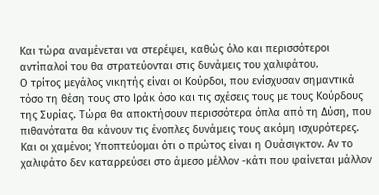Και τώρα αναμένεται να στερέψει, καθώς όλο και περισσότεροι αντίπαλοί του θα στρατεύονται στις δυνάμεις του χαλιφάτου.
Ο τρίτος μεγάλος νικητής είναι οι Κούρδοι, που ενίσχυσαν σημαντικά τόσο τη θέση τους στο Ιράκ όσο και τις σχέσεις τους με τους Κούρδους της Συρίας. Τώρα θα αποκτήσουν περισσότερα όπλα από τη Δύση, που πιθανότατα θα κάνουν τις ένοπλες δυνάμεις τους ακόμη ισχυρότερες.
Και οι χαμένοι; Υποπτεύομαι ότι ο πρώτος είναι η Ουάσιγκτον. Αν το χαλιφάτο δεν καταρρεύσει στο άμεσο μέλλον -κάτι που φαίνεται μάλλον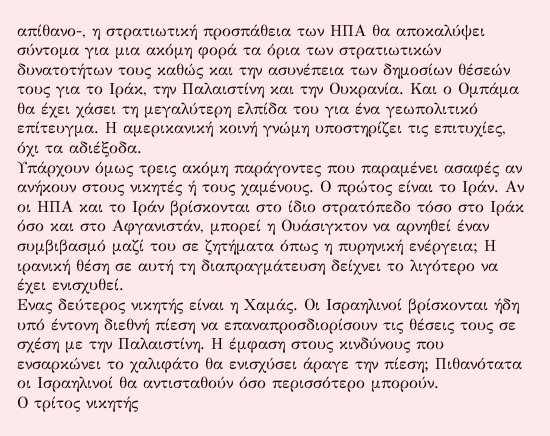απίθανο-, η στρατιωτική προσπάθεια των ΗΠΑ θα αποκαλύψει σύντομα για μια ακόμη φορά τα όρια των στρατιωτικών δυνατοτήτων τους καθώς και την ασυνέπεια των δημοσίων θέσεών τους για το Ιράκ, την Παλαιστίνη και την Ουκρανία. Και ο Ομπάμα θα έχει χάσει τη μεγαλύτερη ελπίδα του για ένα γεωπολιτικό επίτευγμα. Η αμερικανική κοινή γνώμη υποστηρίζει τις επιτυχίες, όχι τα αδιέξοδα.
Υπάρχουν όμως τρεις ακόμη παράγοντες που παραμένει ασαφές αν ανήκουν στους νικητές ή τους χαμένους. Ο πρώτος είναι το Ιράν. Αν οι ΗΠΑ και το Ιράν βρίσκονται στο ίδιο στρατόπεδο τόσο στο Ιράκ όσο και στο Αφγανιστάν, μπορεί η Ουάσιγκτον να αρνηθεί έναν συμβιβασμό μαζί του σε ζητήματα όπως η πυρηνική ενέργεια; Η ιρανική θέση σε αυτή τη διαπραγμάτευση δείχνει το λιγότερο να έχει ενισχυθεί.
Ενας δεύτερος νικητής είναι η Χαμάς. Οι Ισραηλινοί βρίσκονται ήδη υπό έντονη διεθνή πίεση να επαναπροσδιορίσουν τις θέσεις τους σε σχέση με την Παλαιστίνη. Η έμφαση στους κινδύνους που ενσαρκώνει το χαλιφάτο θα ενισχύσει άραγε την πίεση; Πιθανότατα οι Ισραηλινοί θα αντισταθούν όσο περισσότερο μπορούν.
Ο τρίτος νικητής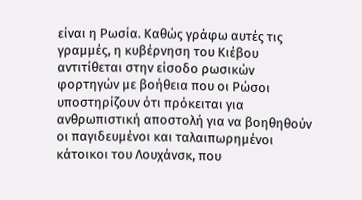είναι η Ρωσία. Καθώς γράφω αυτές τις γραμμές, η κυβέρνηση του Κιέβου αντιτίθεται στην είσοδο ρωσικών φορτηγών με βοήθεια που οι Ρώσοι υποστηρίζουν ότι πρόκειται για ανθρωπιστική αποστολή για να βοηθηθούν οι παγιδευμένοι και ταλαιπωρημένοι κάτοικοι του Λουχάνσκ, που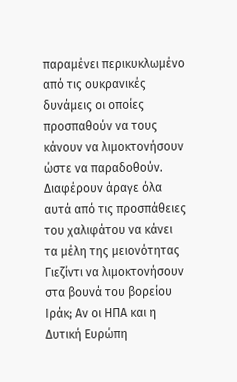παραμένει περικυκλωμένο από τις ουκρανικές δυνάμεις οι οποίες προσπαθούν να τους κάνουν να λιμοκτονήσουν ώστε να παραδοθούν.
Διαφέρουν άραγε όλα αυτά από τις προσπάθειες του χαλιφάτου να κάνει τα μέλη της μειονότητας Γιεζίντι να λιμοκτονήσουν στα βουνά του βορείου Ιράκ; Αν οι ΗΠΑ και η Δυτική Ευρώπη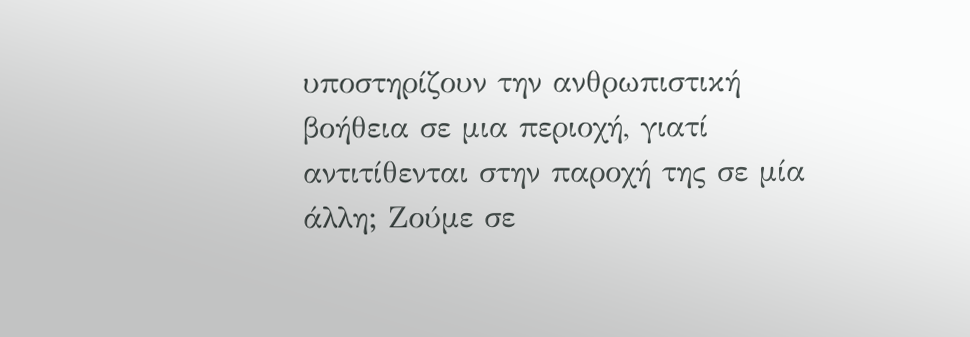υποστηρίζουν την ανθρωπιστική βοήθεια σε μια περιοχή, γιατί αντιτίθενται στην παροχή της σε μία άλλη; Ζούμε σε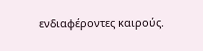ενδιαφέροντες καιρούς.